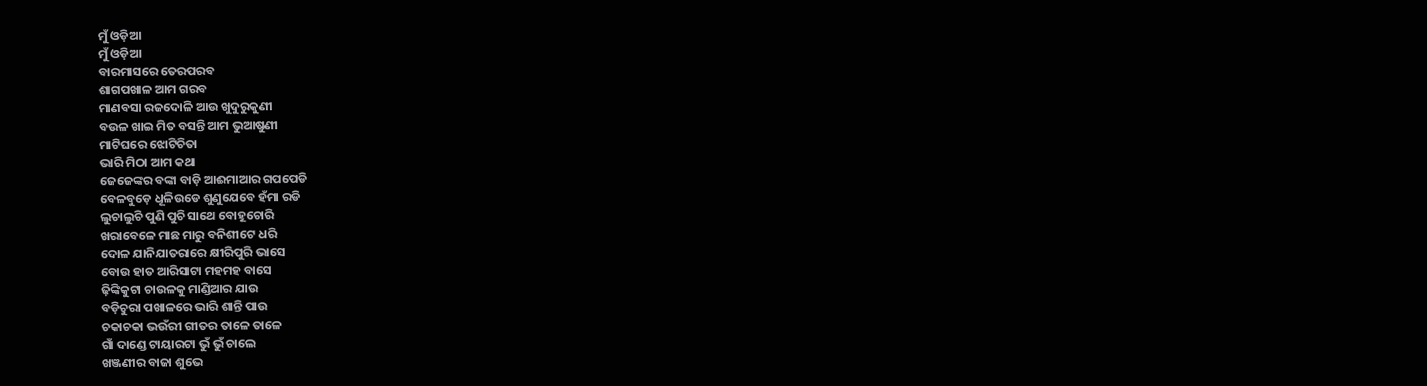ମୁଁ ଓଡ଼ିଆ
ମୁଁ ଓଡ଼ିଆ
ବାରମାସରେ ତେରପରବ
ଶାଗପଖାଳ ଆମ ଗରବ
ମାଣବସା ରଜଦୋଳି ଆଉ ଖୁଦୁରୁକୁଣୀ
ବଉଳ ଖାଇ ମିତ ବସନ୍ତି ଆମ ଭୁଆଷୁଣୀ
ମାଟିଘରେ ଝୋଟିଚିତା
ଭାରି ମିଠା ଆମ କଥା
ଜେଜେଙ୍କର ବଙ୍କା ବାଡ଼ି ଆଈମାଆର ଗପପେଡି
ବେଳବୁଡ଼େ ଧୂଳିଉଡେ ଶୁଣୁଯେବେ ହଁମା ରଡି
ଲୁଚାଲୁଚି ପୁଣି ପୁଚି ସାଥେ ବୋହୂଚୋରି
ଖରାବେଳେ ମାଛ ମାରୁ ବନିଶୀଟେ ଧରି
ଦୋଳ ଯାନିଯାତରାରେ କ୍ଷୀରିପୁରି ଭାସେ
ବୋଉ ହାତ ଆରିସାଟା ମହମହ ବାସେ
ଢ଼ିଙ୍କିକୁଟା ଚାଉଳକୁ ମାଣ୍ଡିଆର ଯାଉ
ବଡ଼ିଚୁରା ପଖାଳରେ ଭାରି ଶାନ୍ତି ପାଉ
ଚକାଚକା ଭଉଁରୀ ଗୀତର ତାଳେ ତାଳେ
ଗାଁ ଦାଣ୍ଡେ ଟାୟାରଟା ଭୁଁ ଭୁଁ ଚାଲେ
ଖଞ୍ଜଣୀର ବାଜା ଶୁଭେ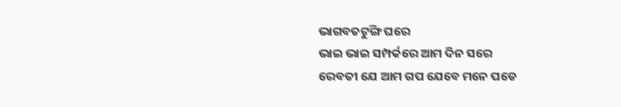ଭାଗବତଟୁଙ୍ଗି ଘରେ
ଭାଇ ଭାଇ ସମ୍ପର୍କରେ ଆମ ଦିନ ସରେ
ରେବତୀ ଯେ ଆମ ଗପ ଯେବେ ମନେ ପଡେ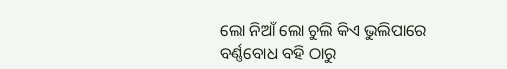ଲୋ ନିଆଁ ଲୋ ଚୁଲି କିଏ ଭୁଲିପାରେ
ବର୍ଣ୍ଣବୋଧ ବହି ଠାରୁ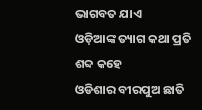ଭାଗବତ ଯାଏ
ଓଡ଼ିଆଙ୍କ ତ୍ୟାଗ କଥା ପ୍ରତି ଶବ୍ଦ କହେ
ଓଡିଶାର ବୀରପୁଅ ଛାତି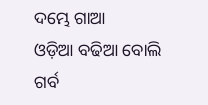ଦମ୍ଭେ ଗାଆ
ଓଡ଼ିଆ ବଢିଆ ବୋଲି ଗର୍ବ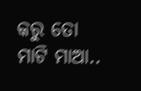କରୁ ତୋ ମାଟି ମାଆ..